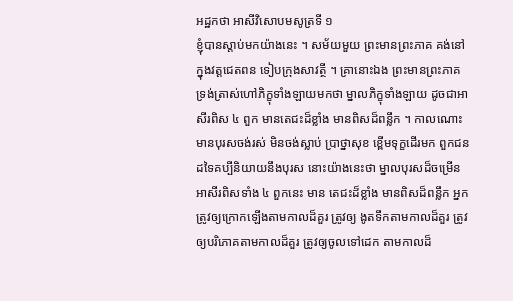អដ្ឋកថា អាសីវិសោបមសូត្រទី ១
ខ្ញុំបានស្តាប់មកយ៉ាងនេះ ។ សម័យមួយ ព្រះមានព្រះភាគ គង់នៅក្នុងវត្តជេតពន ទៀបក្រុងសាវត្ថី ។ គ្រានោះឯង ព្រះមានព្រះភាគ ទ្រង់ត្រាស់ហៅភិក្ខុទាំងឡាយមកថា ម្នាលភិក្ខុទាំងឡាយ ដូចជាអាសីរពិស ៤ ពួក មានតេជះដ៏ខ្លាំង មានពិសដ៏ពន្លឹក ។ កាលណោះ មានបុរសចង់រស់ មិនចង់ស្លាប់ ប្រាថ្នាសុខ ខ្ពើមទុក្ខដើរមក ពួកជនដទៃគប្បីនិយាយនឹងបុរស នោះយ៉ាងនេះថា ម្នាលបុរសដ៏ចម្រើន អាសីរពិសទាំង ៤ ពួកនេះ មាន តេជះដ៏ខ្លាំង មានពិសដ៏ពន្លឹក អ្នកត្រូវឲ្យក្រោកឡើងតាមកាលដ៏គួរ ត្រូវឲ្យ ងូតទឹកតាមកាលដ៏គួរ ត្រូវឲ្យបរិភោគតាមកាលដ៏គួរ ត្រូវឲ្យចូលទៅដេក តាមកាលដ៏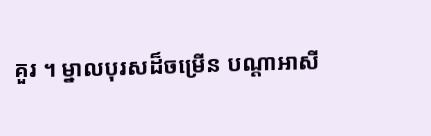គួរ ។ ម្នាលបុរសដ៏ចម្រើន បណ្តាអាសី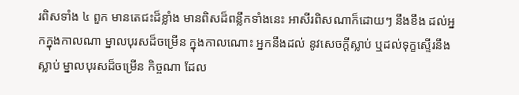រពិសទាំង ៤ ពួក មានតេជះដ៏ខ្លាំង មានពិសដ៏ពន្លឹកទាំងនេះ អាសីរពិសណាក៏ដោយៗ នឹងខឹង ដល់អ្នកក្នុងកាលណា ម្នាលបុរសដ៏ចម្រើន ក្នុងកាលណោះ អ្នកនឹងដល់ នូវសេចក្តីស្លាប់ ឬដល់ទុក្ខស្ទើរនឹងស្លាប់ ម្នាលបុរសដ៏ចម្រើន កិច្ចណា ដែល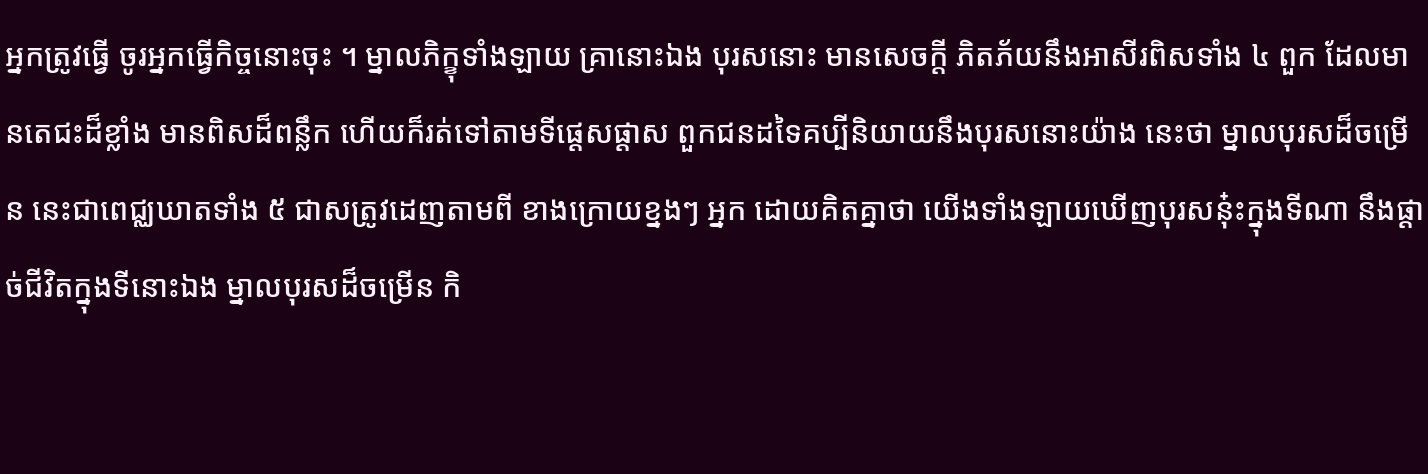អ្នកត្រូវធ្វើ ចូរអ្នកធ្វើកិច្ចនោះចុះ ។ ម្នាលភិក្ខុទាំងឡាយ គ្រានោះឯង បុរសនោះ មានសេចក្តី ភិតភ័យនឹងអាសីរពិសទាំង ៤ ពួក ដែលមានតេជះដ៏ខ្លាំង មានពិសដ៏ពន្លឹក ហើយក៏រត់ទៅតាមទីផ្តេសផ្តាស ពួកជនដទៃគប្បីនិយាយនឹងបុរសនោះយ៉ាង នេះថា ម្នាលបុរសដ៏ចម្រើន នេះជាពេជ្ឈឃាតទាំង ៥ ជាសត្រូវដេញតាមពី ខាងក្រោយខ្នងៗ អ្នក ដោយគិតគ្នាថា យើងទាំងឡាយឃើញបុរសនុ៎ះក្នុងទីណា នឹងផ្តាច់ជីវិតក្នុងទីនោះឯង ម្នាលបុរសដ៏ចម្រើន កិ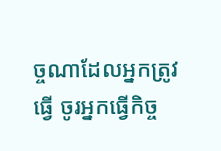ច្ចណាដែលអ្នកត្រូវ ធ្វើ ចូរអ្នកធ្វើកិច្ច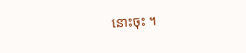នោះចុះ ។